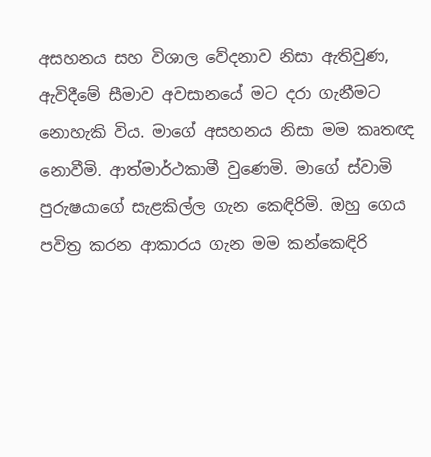අසහනය සහ විශාල වේදනාව නිසා ඇතිවුණ, ඇවිදීමේ සීමාව අවසානයේ මට දරා ගැනීමට නොහැකි විය. මාගේ අසහනය නිසා මම කෘතඥ නොවීමි. ආත්මාර්ථකාමී වුණෙමි. මාගේ ස්වාමි පුරුෂයාගේ සැළකිල්ල ගැන කෙඳිරිමි. ඔහු ගෙය පවිත්‍ර කරන ආකාරය ගැන මම කන්කෙඳිරි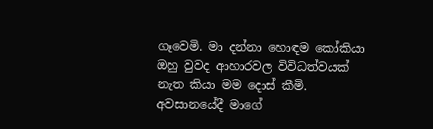ගෑවෙමි. මා දන්නා හොඳම කෝකියා ඔහු වුවද ආහාරවල විවිධත්වයක් නැත කියා මම දොස් කීමි. අවසානයේදී මාගේ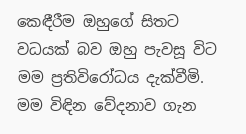කෙඳීරීම ඔහුගේ සිතට වධයක් බව ඔහු පැවසූ විට මම ප්‍රතිවිරෝධය දැක්වීමි. මම විඳින වේදනාව ගැන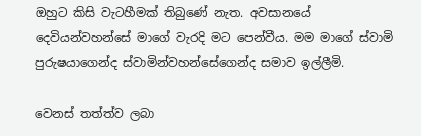ඔහුට කිසි වැටහීමක් තිබුණේ නැත. අවසානයේ දෙවියන්වහන්සේ මාගේ වැරදි මට පෙන්වීය. මම මාගේ ස්වාමි පුරුෂයාගෙන්ද ස්වාමින්වහන්සේගෙන්ද සමාව ඉල්ලීමි.

වෙනස් තත්ත්ව ලබා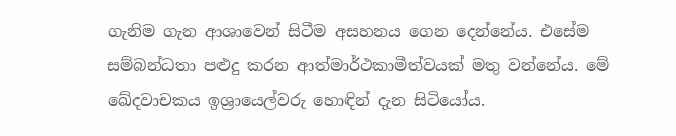ගැනිම ගැන ආශාවෙන් සිටීම අසහනය ගෙන දෙන්නේය. එසේම සම්බන්ධතා පළුදු කරන ආත්මාර්ථකාමීත්වයක් මතු වන්නේය. මේ ඛේදවාචකය ඉශ්‍රායෙල්වරු හොඳින් දැන සිටියෝය.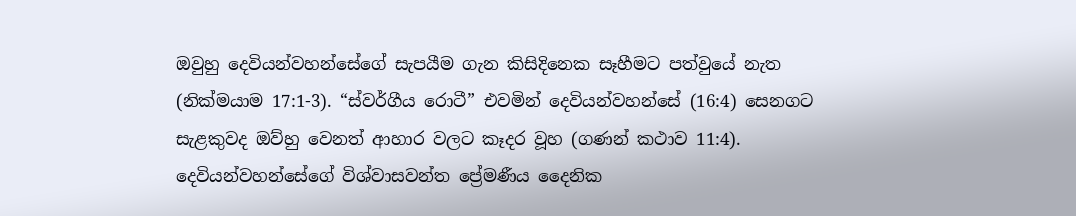ඔවුහු දෙවියන්වහන්සේගේ සැපයීම ගැන කිසිදිනෙක සෑහීමට පත්වුයේ නැත (නික්මයාම 17:1-3). “ස්වර්ගීය රොටී” එවමින් දෙවියන්වහන්සේ (16:4) සෙනගට සැළකුවද ඔව්හු වෙනත් ආහාර වලට කෑදර වූහ (ගණන් කථාව 11:4). දෙවියන්වහන්සේගේ විශ්වාසවන්ත ප්‍රේමණීය දෛනික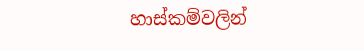හාස්කම්වලින්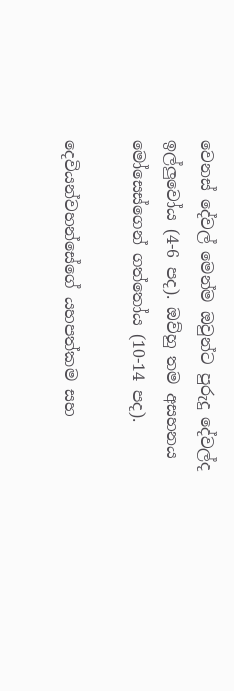වෙනස් දේවල් මෙන්ම ඔවුන්ට පුරුදු දේවල්ද ඉල්ලුවෝය (4-6 පද). ඔව්හු තම අසහනය මෝසෙස්ගෙන් ගත්තෝය (10-14 පද).

දෙවියන්වහන්සේගේ යහපත්කම සහ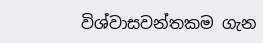විශ්වාසවන්තකම ගැන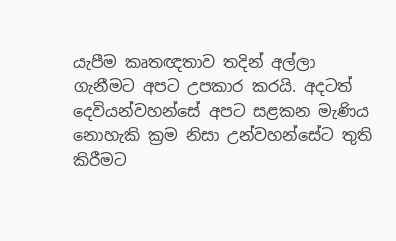යැපීම කෘතඥතාව තදින් අල්ලා ගැනීමට අපට උපකාර කරයි. අදටත් දෙවියන්වහන්සේ අපට සළකන මැණිය නොහැකි ක්‍රම නිසා උන්වහන්සේට තුති කිරීමට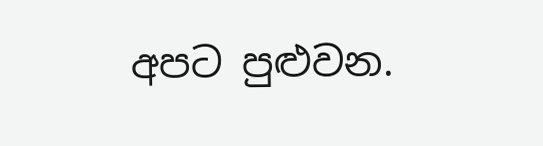අපට පුළුවන.